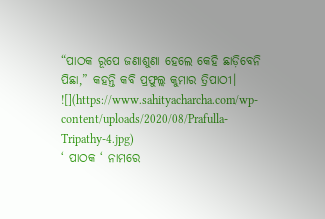“ପାଠକ ରୂପେ ଜଣାଶୁଣା ହେଲେ କେହି ଛାଡ଼ିବେନି ପିଛା,” କହନ୍ତି କବି ପ୍ରଫୁଲ୍ଲ କୁମାର ତ୍ରିପାଠୀ।
![](https://www.sahityacharcha.com/wp-content/uploads/2020/08/Prafulla-Tripathy-4.jpg)
‘ ପାଠକ ‘ ନାମରେ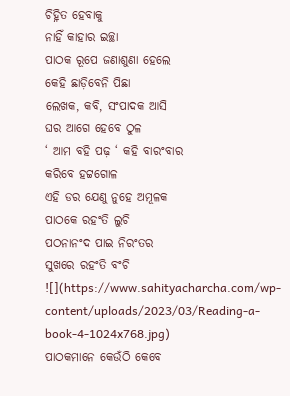ଚିହ୍ନିତ ହେବାକୁ
ନାହିଁ କାହାର ଇଚ୍ଛା
ପାଠକ ରୂପେ ଜଣାଶୁଣା ହେଲେ
କେହି ଛାଡ଼ିବେନି ପିଛା
ଲେଖକ, କବି, ସଂପାଦକ ଆସି
ଘର ଆଗେ ହେବେ ଠୁଳ
‘ ଆମ ବହି ପଢ଼ ‘ କହି ବାରଂବାର
କରିବେ ହଟ୍ଟଗୋଳ
ଏହି ଡର ଯେଣୁ ନୁହେ ଅମୂଳକ
ପାଠକେ ରହଂତି ଲୁଚି
ପଠନାନଂଦ ପାଇ ନିରଂତର
ସୁଖରେ ରହଂତି ବଂଚି
![](https://www.sahityacharcha.com/wp-content/uploads/2023/03/Reading-a-book-4-1024x768.jpg)
ପାଠକମାନେ କେଉଁଠି କେବେ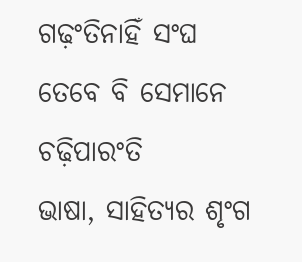ଗଢ଼ଂତିନାହିଁ ସଂଘ
ତେବେ ବି ସେମାନେ ଚଢ଼ିପାରଂତି
ଭାଷା, ସାହିତ୍ୟର ଶୃଂଗ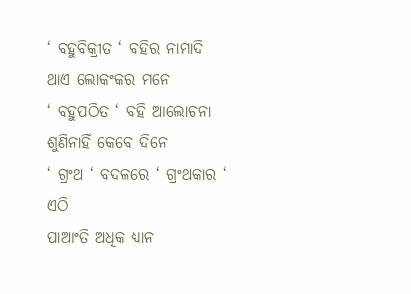‘ ବହୁବିକ୍ରୀତ ‘ ବହିର ନାମାଦି
ଥାଏ ଲୋକଂକର ମନେ
‘ ବହୁପଠିତ ‘ ବହି ଆଲୋଚନା
ଶୁଣିନାହିଁ କେବେ ଦିନେ
‘ ଗ୍ରଂଥ ‘ ବଦଳରେ ‘ ଗ୍ରଂଥକାର ‘ ଏଠି
ପାଆଂତି ଅଧିକ ଧ୍ୟାନ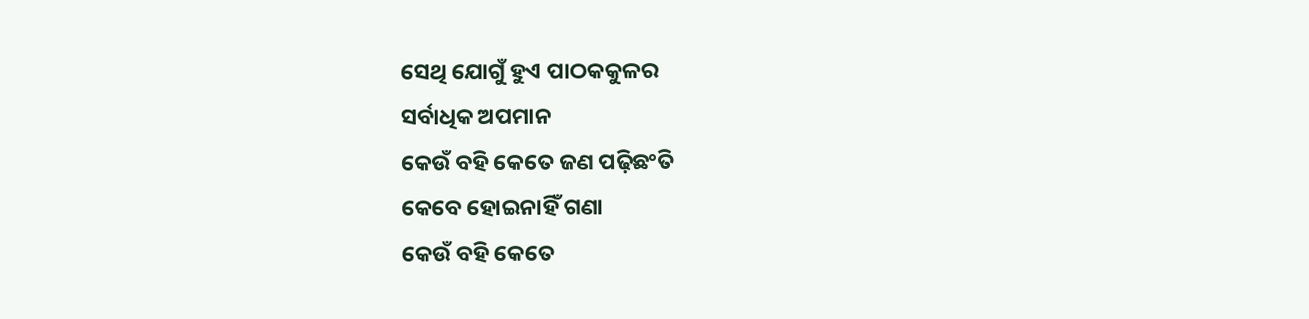ସେଥି ଯୋଗୁଁ ହୁଏ ପାଠକକୁଳର
ସର୍ବାଧିକ ଅପମାନ
କେଉଁ ବହି କେତେ ଜଣ ପଢ଼ିଛଂତି
କେବେ ହୋଇନାହିଁ ଗଣା
କେଉଁ ବହି କେତେ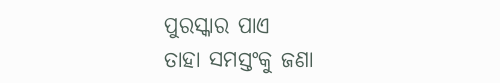ପୁରସ୍କାର ପାଏ
ତାହା ସମସ୍ତଂକୁ ଜଣା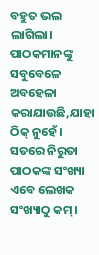ବହୁତ ଭଲ ଲାଗିଲା। ପାଠକମାନଙ୍କୁ ସବୁବେଳେ ଅବହେଳା କରାଯାଉଛି,ଯାହା ଠିକ୍ ନୁହେଁ।
ସତରେ ନିରୁତା ପାଠକଙ୍କ ସଂଖ୍ୟା ଏବେ ଲେଖକ ସଂଖ୍ୟାଠୁ କମ୍।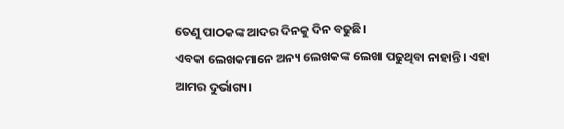ତେଣୁ ପାଠକଙ୍କ ଆଦର ଦିନକୁ ଦିନ ବଢୁଛି।
ଏବକା ଲେଖକମାନେ ଅନ୍ୟ ଲେଖକଙ୍କ ଲେଖା ପଢୁଥିବା ନାହାନ୍ତି। ଏହା ଆମର ଦୁର୍ଭାଗ୍ୟ।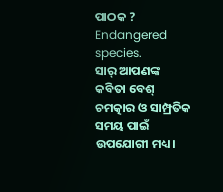ପାଠକ ? Endangered species.
ସାର୍ ଆପଣଙ୍କ କବିତା ବେଶ୍ ଚମତ୍କାର ଓ ସାମ୍ପ୍ରତିକ ସମୟ ପାଇଁ ଉପଯୋଗୀ ମଧ୍ୟ।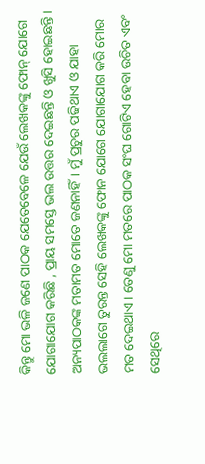କିନ୍ତୁ ମୋ ଭଳି ଜଣେ ପାଠକ ଯେତେବେଳେ ଯେଉଁ ଲେଖକଙ୍କୁ ଫୋନ୍ ଯୋଗେ ଯୋଗାଯୋଗ କରିଛି , ପ୍ରାୟ ସମସ୍ତେ ଭଲ ଉତ୍ତର ଦେଇଛନ୍ତି ଓ ଖୁସି ହୋଇଛନ୍ତି। ଅନ୍ୟପାଠକଙ୍କ ମତାମତ ମୋତେ ଜଣନାହିଁ। ମୁଁ ପ୍ରଚୁର ପଢିଥାଏ ଓ ଯାହା ଭଲଲାଗେ ତୁରନ୍ତ ସେହି ଲେଖକଙ୍କୁ ଫୋନ ଯୋଗେ ଯୋଗାଯୋଗ କରି ମୋର ମତ ଦେଇଥାଏ। ତେଣୁ ମୋ ମତରେ ପାଠକ ସଂଘ ଗୋଟିଏ ହେବା ଉଚିତ ଏବଂ ସେଥିରେ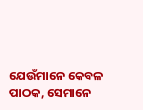ଯେଉଁମାନେ କେବଳ ପାଠକ, ସେମାନେ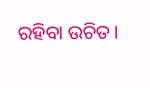ରହିବା ଉଚିତ।